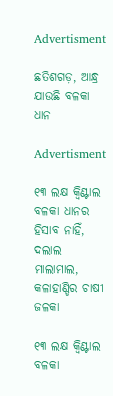Advertisment

ଛତିଶଗଡ଼, ଆନ୍ଧ୍ର ଯାଉଛି ବଳକା ଧାନ

Advertisment

୧୩ ଲକ୍ଷ କ୍ବିଣ୍ଟାଲ ବଳକା ଧାନର ହିସାବ ନାହିଁ, ଦଲାଲ ମାଲାମାଲ, କଳାହାଣ୍ଡିର ଚାଷୀ ଜଳକା

୧୩ ଲକ୍ଷ କ୍ବିଣ୍ଟାଲ ବଳକା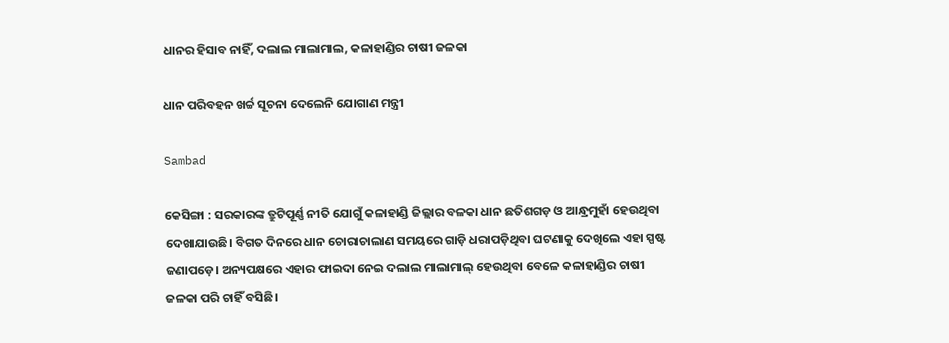ଧାନର ହିସାବ ନାହିଁ, ଦଲାଲ ମାଲାମାଲ, କଳାହାଣ୍ଡିର ଚାଷୀ ଜଳକା

ଧାନ ପରିବହନ ଖର୍ଚ୍ଚ ସୂଚନା ଦେଲେନି ଯୋଗାଣ ମନ୍ତ୍ରୀ

Sambad

କେସିଙ୍ଗା : ସରକାରଙ୍କ ତ୍ରୁଟିପୂର୍ଣ୍ଣ ନୀତି ଯୋଗୁଁ କଳାହାଣ୍ଡି ଜିଲ୍ଲାର ବଳକା ଧାନ ଛତିଶଗଡ଼ ଓ ଆନ୍ଧ୍ରମୁହାଁ ହେଉଥିବା ଦେଖାଯାଉଛି। ବିଗତ ଦିନରେ ଧାନ ଚୋରାଚାଲାଣ ସମୟରେ ଗାଡ଼ି ଧରାପଡ଼ିଥିବା ଘଟଣାକୁ ଦେଖିଲେ ଏହା ସ୍ପଷ୍ଟ ଜଣାପଡ଼େ। ଅନ୍ୟପକ୍ଷରେ ଏହାର ଫାଇଦା ନେଇ ଦଲାଲ ମାଲାମାଲ୍ ହେଉଥିବା ବେଳେ କଳାହାଣ୍ଡିର ଚାଷୀ ଜଳକା ପରି ଚାହିଁ ବସିଛି।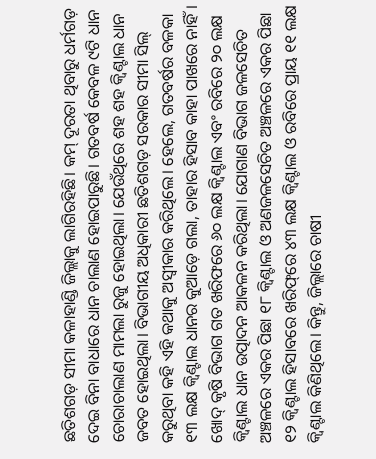ଛତିଶଗଡ଼ ସୀମା କଳାହାଣ୍ଡି ଜିଲ୍ଲାକୁ ଲାଗିରହିଛି। କମ୍‌ ଦୂରତା ଥିବାରୁ ଧର୍ମଗଡ଼ ଦେଇ ବିନା ବାଧାରେ ଧାନ ଚାଲାଣ ହୋଇପାରୁଛି। ଗତବର୍ଷ କେବଳ ୯ଟି ଧାନ ଚୋରାଚାଲାଣ ମାମଲା ରୁଜୁ ହୋଇଥିଲା। ଯେଉଁଥିରେ ଶହ ଶହ କ୍ବିଣ୍ଟାଲ ଧାନ ଜବତ ହୋଇଥିଲା। ବିଭାଗୀୟ ଅଧିକାରୀ ଛତିଶଗଡ଼ ସରକାର ସୀମା ସିଲ୍‌ କରୁଥିବା କହି ଏହି କଥାକୁ ଅସ୍ବୀକାର କରିଥିଲେ। ହେଲେ, ଗତବର୍ଷର ବଳକା ୧୩ ଲକ୍ଷ କ୍ବିଣ୍ଟାଲ ଧାନର କୁଆଡ଼େ ଗଲା, ତାହାର ହିସାବ କାହା ପାଖରେ ନାହିଁ। ଖୋଦ୍‌ କୃଷି ବିଭାଗ ଗତ ଖରିଫରେ ୬୦ ଲକ୍ଷ କ୍ବିଣ୍ଟାଲ ଏବଂ ରବିରେ ୨୦ ଲକ୍ଷ କ୍ବିଣ୍ଟାଲ ଧାନ ଉତ୍ପାଦନ ଆକଳନ କରିଥିଲା। ଯୋଗାଣ ବିଭାଗ ଜଳସେଚିତ ଅଞ୍ଚଳରେ ଏକର ପିଛା ୧୮ କ୍ବିଣ୍ଟାଲ ଓ ଅଣଜଳସେଚିତ ଅଞ୍ଚଳରେ ଏକର ପିଛା ୧୨ କ୍ବିଣ୍ଟାଲ ହିସାବରେ ଖରିଫ୍‌ରେ ୪୩ ଲକ୍ଷ କ୍ବିଣ୍ଟାଲ ଓ ରବିରେ ପ୍ରାୟ ୧୧ ଲକ୍ଷ କ୍ବିଣ୍ଟାଲ କିଣିଥିଲେ। କିନ୍ତୁ, ଜିଲ୍ଲାରେ ଚାଷୀ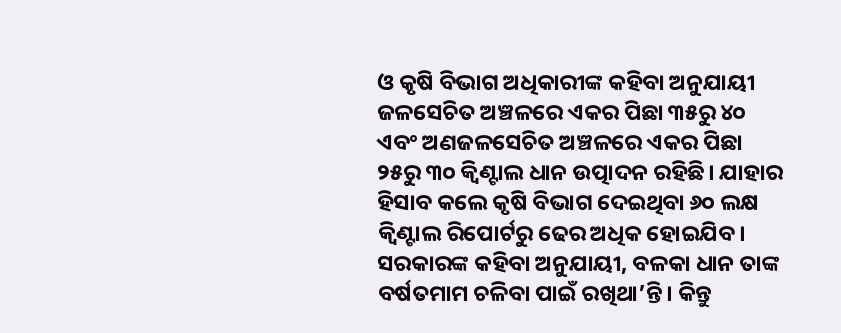ଓ କୃଷି ବିଭାଗ ଅଧିକାରୀଙ୍କ କହିବା ଅନୁଯାୟୀ ଜଳସେଚିତ ଅଞ୍ଚଳରେ ଏକର ପିଛା ୩୫ରୁ ୪୦ ଏବଂ ଅଣଜଳସେଚିତ ଅଞ୍ଚଳରେ ଏକର ପିଛା ୨୫ରୁ ୩୦ କ୍ବିଣ୍ଟାଲ ଧାନ ଉତ୍ପାଦନ ରହିଛି। ଯାହାର ହିସାବ କଲେ କୃଷି ବିଭାଗ ଦେଇଥିବା ୬୦ ଲକ୍ଷ କ୍ବିଣ୍ଟାଲ ରିପୋର୍ଟରୁ ଢେର ଅଧିକ ହୋଇଯିବ। ସରକାରଙ୍କ କହିବା ଅନୁଯାୟୀ, ବଳକା ଧାନ ତାଙ୍କ ବର୍ଷତମାମ ଚଳିବା ପାଇଁ ରଖିଥା’ନ୍ତି। କିନ୍ତୁ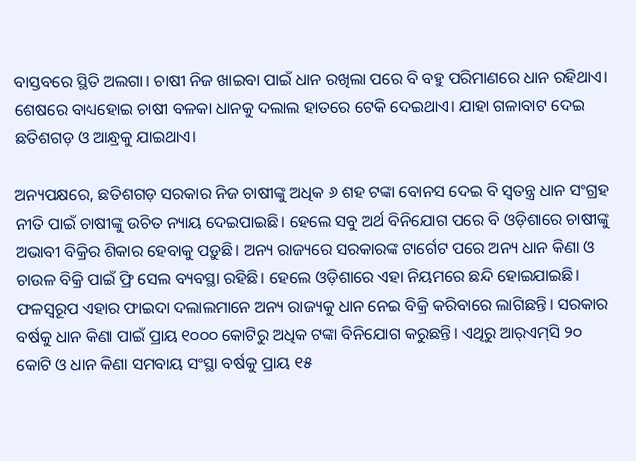ବାସ୍ତବରେ ସ୍ଥିତି ଅଲଗା। ଚାଷୀ ନିଜ ଖାଇବା ପାଇଁ ଧାନ ରଖିଲା ପରେ ବି ବହୁ ପରିମାଣରେ ଧାନ ରହିଥାଏ। ଶେଷରେ ବାଧ୍ୟହୋଇ ଚାଷୀ ବଳକା ଧାନକୁ ଦଲାଲ ହାତରେ ଟେକି ଦେଇଥାଏ। ଯାହା ଗଳାବାଟ ଦେଇ ଛତିଶଗଡ଼ ଓ ଆନ୍ଧ୍ରକୁ ଯାଇଥାଏ।

ଅନ୍ୟପକ୍ଷରେ, ଛତିଶଗଡ଼ ସରକାର ନିଜ ଚାଷୀଙ୍କୁ ଅଧିକ ୬ ଶହ ଟଙ୍କା ବୋନସ ଦେଇ ବି ସ୍ୱତନ୍ତ୍ର ଧାନ ସଂଗ୍ରହ ନୀତି ପାଇଁ ଚାଷୀଙ୍କୁ ଉଚିତ ନ୍ୟାୟ ଦେଇପାଇଛି। ହେଲେ ସବୁ ଅର୍ଥ ବିନିଯୋଗ ପରେ ବି ଓଡ଼ିଶାରେ ଚାଷୀଙ୍କୁ ଅଭାବୀ ବିକ୍ରିର ଶିକାର ହେବାକୁ ପଡ଼ୁଛି। ଅନ୍ୟ ରାଜ୍ୟରେ ସରକାରଙ୍କ ଟାର୍ଗେଟ ପରେ ଅନ୍ୟ ଧାନ କିଣା ଓ ଚାଉଳ ବିକ୍ରି ପାଇଁ ଫ୍ରି ସେଲ ବ୍ୟବସ୍ଥା ରହିଛି। ହେଲେ ଓଡ଼ିଶାରେ ଏହା ନିୟମରେ ଛନ୍ଦି ହୋଇଯାଇଛି। ଫଳସ୍ବରୂପ ଏହାର ଫାଇଦା ଦଲାଲମାନେ ଅନ୍ୟ ରାଜ୍ୟକୁ ଧାନ ନେଇ ବିକ୍ରି କରିବାରେ ଲାଗିଛନ୍ତି। ସରକାର ବର୍ଷକୁ ଧାନ କିଣା ପାଇଁ ପ୍ରାୟ ୧୦୦୦ କୋଟିରୁ ଅଧିକ ଟଙ୍କା ବିନିଯୋଗ କରୁଛନ୍ତି। ଏଥିରୁ ଆର୍‌ଏମ୍‌ସି ୨୦ କୋଟି ଓ ଧାନ କିଣା ସମବାୟ ସଂସ୍ଥା ବର୍ଷକୁ ପ୍ରାୟ ୧୫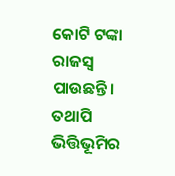କୋଟି ଟଙ୍କା ରାଜସ୍ୱ ପାଉଛନ୍ତି। ତଥାପି ଭିତ୍ତିଭୂମିର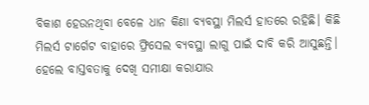ବିକାଶ ହେଉନଥିବା ବେଳେ ଧାନ କିଣା ବ୍ୟବସ୍ଥା ମିଲର୍ସ ହାତରେ ରହିଛି। କିଛି ମିଲର୍ସ ଟାର୍ଗେଟ ବାହାରେ ଫ୍ରିସେଲ ବ୍ୟବସ୍ଥା ଲାଗୁ ପାଇଁ ଦାବି କରି ଆସୁଛନ୍ତି। ହେଲେ ବାସ୍ତବତାକୁ ଦେଖି ସମୀକ୍ଷା କରାଯାଉ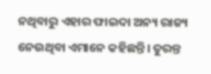ନଥିବାରୁ ଏହାର ଫାଇଦା ଅନ୍ୟ ରାଜ୍ୟ ନେଉଥିବା ଏମାନେ କହିଛନ୍ତି। ତୁରନ୍ତ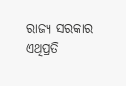ରାଜ୍ୟ ସରକାର ଏଥିପ୍ରତି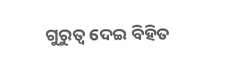ଗୁରୁତ୍ବ ଦେଇ ବିହିତ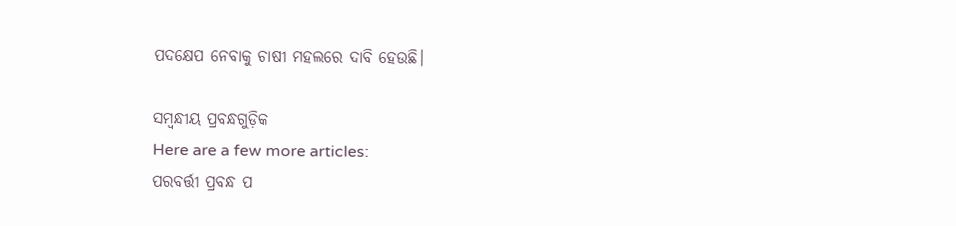ପଦକ୍ଷେପ ନେବାକୁ ଚାଷୀ ମହଲରେ ଦାବି ହେଉଛି।

ସମ୍ବନ୍ଧୀୟ ପ୍ରବନ୍ଧଗୁଡ଼ିକ
Here are a few more articles:
ପରବର୍ତ୍ତୀ ପ୍ରବନ୍ଧ ପ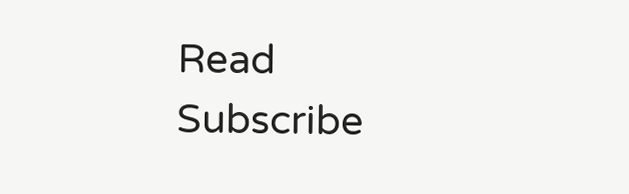Read
Subscribe